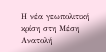Η νέα γεωπολιτική κρίση στη Μέση Ανατολή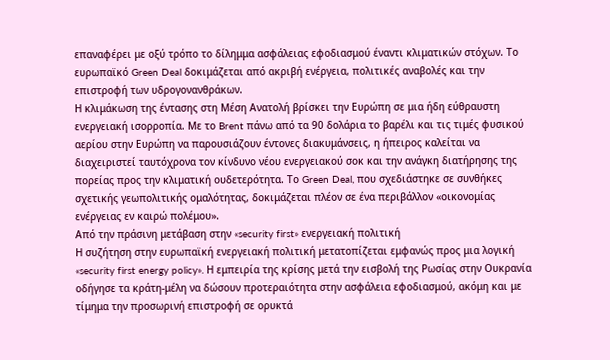επαναφέρει με οξύ τρόπο το δίλημμα ασφάλειας εφοδιασμού έναντι κλιματικών στόχων. Το ευρωπαϊκό Green Deal δοκιμάζεται από ακριβή ενέργεια, πολιτικές αναβολές και την επιστροφή των υδρογονανθράκων.
Η κλιμάκωση της έντασης στη Μέση Ανατολή βρίσκει την Ευρώπη σε μια ήδη εύθραυστη ενεργειακή ισορροπία. Με το Brent πάνω από τα 90 δολάρια το βαρέλι και τις τιμές φυσικού αερίου στην Ευρώπη να παρουσιάζουν έντονες διακυμάνσεις, η ήπειρος καλείται να διαχειριστεί ταυτόχρονα τον κίνδυνο νέου ενεργειακού σοκ και την ανάγκη διατήρησης της πορείας προς την κλιματική ουδετερότητα. Το Green Deal, που σχεδιάστηκε σε συνθήκες σχετικής γεωπολιτικής ομαλότητας, δοκιμάζεται πλέον σε ένα περιβάλλον «οικονομίας ενέργειας εν καιρώ πολέμου».
Από την πράσινη μετάβαση στην «security first» ενεργειακή πολιτική
Η συζήτηση στην ευρωπαϊκή ενεργειακή πολιτική μετατοπίζεται εμφανώς προς μια λογική «security first energy policy». Η εμπειρία της κρίσης μετά την εισβολή της Ρωσίας στην Ουκρανία οδήγησε τα κράτη-μέλη να δώσουν προτεραιότητα στην ασφάλεια εφοδιασμού, ακόμη και με τίμημα την προσωρινή επιστροφή σε ορυκτά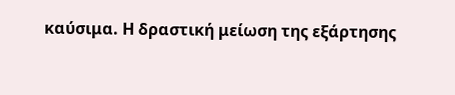καύσιμα. Η δραστική μείωση της εξάρτησης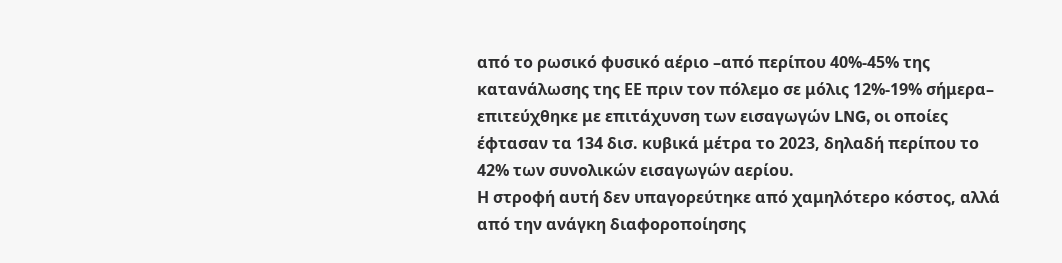από το ρωσικό φυσικό αέριο –από περίπου 40%-45% της κατανάλωσης της ΕΕ πριν τον πόλεμο σε μόλις 12%-19% σήμερα– επιτεύχθηκε με επιτάχυνση των εισαγωγών LNG, οι οποίες έφτασαν τα 134 δισ. κυβικά μέτρα το 2023, δηλαδή περίπου το 42% των συνολικών εισαγωγών αερίου.
Η στροφή αυτή δεν υπαγορεύτηκε από χαμηλότερο κόστος, αλλά από την ανάγκη διαφοροποίησης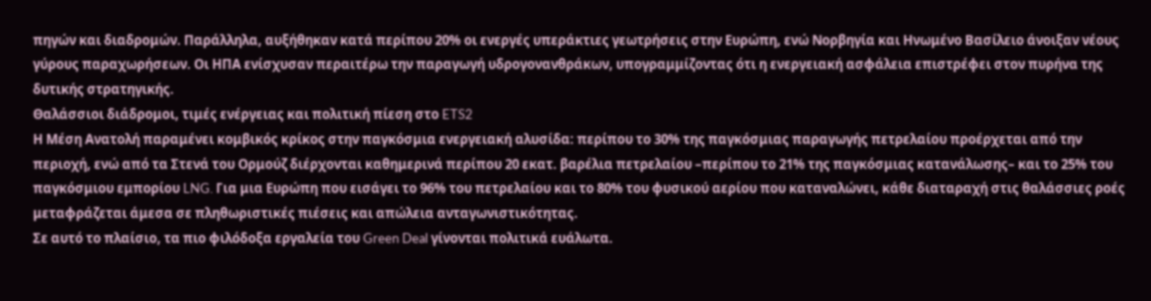πηγών και διαδρομών. Παράλληλα, αυξήθηκαν κατά περίπου 20% οι ενεργές υπεράκτιες γεωτρήσεις στην Ευρώπη, ενώ Νορβηγία και Ηνωμένο Βασίλειο άνοιξαν νέους γύρους παραχωρήσεων. Οι ΗΠΑ ενίσχυσαν περαιτέρω την παραγωγή υδρογονανθράκων, υπογραμμίζοντας ότι η ενεργειακή ασφάλεια επιστρέφει στον πυρήνα της δυτικής στρατηγικής.
Θαλάσσιοι διάδρομοι, τιμές ενέργειας και πολιτική πίεση στο ETS2
Η Μέση Ανατολή παραμένει κομβικός κρίκος στην παγκόσμια ενεργειακή αλυσίδα: περίπου το 30% της παγκόσμιας παραγωγής πετρελαίου προέρχεται από την περιοχή, ενώ από τα Στενά του Ορμούζ διέρχονται καθημερινά περίπου 20 εκατ. βαρέλια πετρελαίου –περίπου το 21% της παγκόσμιας κατανάλωσης– και το 25% του παγκόσμιου εμπορίου LNG. Για μια Ευρώπη που εισάγει το 96% του πετρελαίου και το 80% του φυσικού αερίου που καταναλώνει, κάθε διαταραχή στις θαλάσσιες ροές μεταφράζεται άμεσα σε πληθωριστικές πιέσεις και απώλεια ανταγωνιστικότητας.
Σε αυτό το πλαίσιο, τα πιο φιλόδοξα εργαλεία του Green Deal γίνονται πολιτικά ευάλωτα.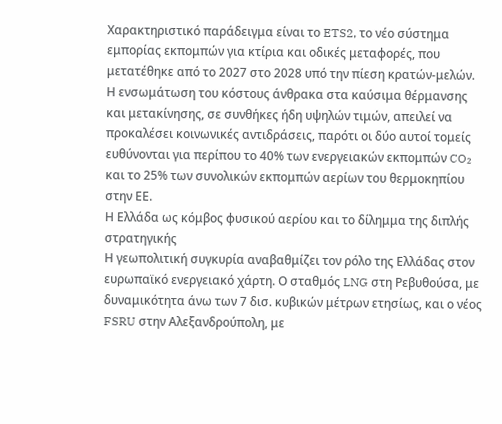Χαρακτηριστικό παράδειγμα είναι το ETS2, το νέο σύστημα εμπορίας εκπομπών για κτίρια και οδικές μεταφορές, που μετατέθηκε από το 2027 στο 2028 υπό την πίεση κρατών-μελών. Η ενσωμάτωση του κόστους άνθρακα στα καύσιμα θέρμανσης και μετακίνησης, σε συνθήκες ήδη υψηλών τιμών, απειλεί να προκαλέσει κοινωνικές αντιδράσεις, παρότι οι δύο αυτοί τομείς ευθύνονται για περίπου το 40% των ενεργειακών εκπομπών CO₂ και το 25% των συνολικών εκπομπών αερίων του θερμοκηπίου στην ΕΕ.
Η Ελλάδα ως κόμβος φυσικού αερίου και το δίλημμα της διπλής στρατηγικής
Η γεωπολιτική συγκυρία αναβαθμίζει τον ρόλο της Ελλάδας στον ευρωπαϊκό ενεργειακό χάρτη. Ο σταθμός LNG στη Ρεβυθούσα, με δυναμικότητα άνω των 7 δισ. κυβικών μέτρων ετησίως, και ο νέος FSRU στην Αλεξανδρούπολη, με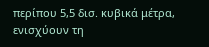περίπου 5,5 δισ. κυβικά μέτρα, ενισχύουν τη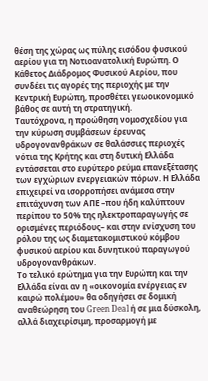θέση της χώρας ως πύλης εισόδου φυσικού αερίου για τη Νοτιοανατολική Ευρώπη. Ο Κάθετος Διάδρομος Φυσικού Αερίου, που συνδέει τις αγορές της περιοχής με την Κεντρική Ευρώπη, προσθέτει γεωοικονομικό βάθος σε αυτή τη στρατηγική.
Ταυτόχρονα, η προώθηση νομοσχεδίου για την κύρωση συμβάσεων έρευνας υδρογονανθράκων σε θαλάσσιες περιοχές νότια της Κρήτης και στη δυτική Ελλάδα εντάσσεται στο ευρύτερο ρεύμα επανεξέτασης των εγχώριων ενεργειακών πόρων. Η Ελλάδα επιχειρεί να ισορροπήσει ανάμεσα στην επιτάχυνση των ΑΠΕ –που ήδη καλύπτουν περίπου το 50% της ηλεκτροπαραγωγής σε ορισμένες περιόδους– και στην ενίσχυση του ρόλου της ως διαμετακομιστικού κόμβου φυσικού αερίου και δυνητικού παραγωγού υδρογονανθράκων.
Το τελικό ερώτημα για την Ευρώπη και την Ελλάδα είναι αν η «οικονομία ενέργειας εν καιρώ πολέμου» θα οδηγήσει σε δομική αναθεώρηση του Green Deal ή σε μια δύσκολη, αλλά διαχειρίσιμη, προσαρμογή με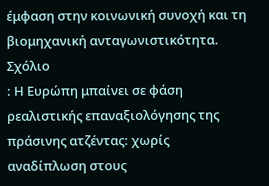έμφαση στην κοινωνική συνοχή και τη βιομηχανική ανταγωνιστικότητα.
Σχόλιο
: Η Ευρώπη μπαίνει σε φάση ρεαλιστικής επαναξιολόγησης της πράσινης ατζέντας: χωρίς αναδίπλωση στους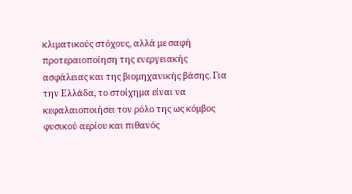κλιματικούς στόχους, αλλά με σαφή προτεραιοποίηση της ενεργειακής ασφάλειας και της βιομηχανικής βάσης. Για την Ελλάδα, το στοίχημα είναι να κεφαλαιοποιήσει τον ρόλο της ως κόμβος φυσικού αερίου και πιθανός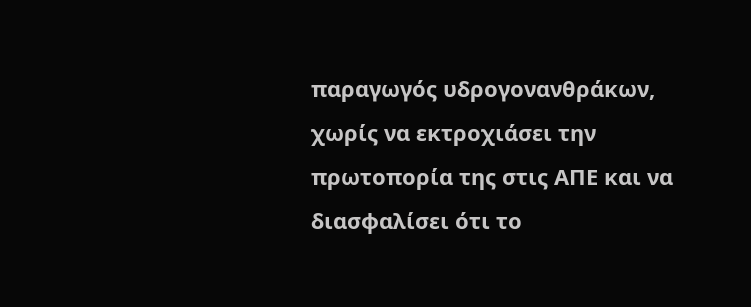παραγωγός υδρογονανθράκων, χωρίς να εκτροχιάσει την πρωτοπορία της στις ΑΠΕ και να διασφαλίσει ότι το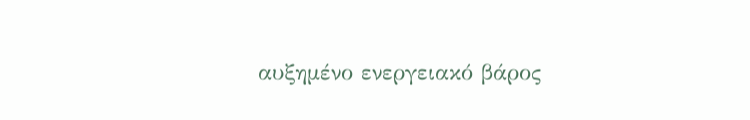αυξημένο ενεργειακό βάρος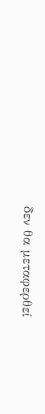δεν θα μεταφερθεί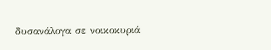δυσανάλογα σε νοικοκυριά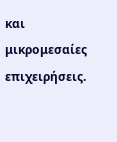και μικρομεσαίες επιχειρήσεις.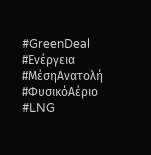#GreenDeal #Ενέργεια #ΜέσηΑνατολή #ΦυσικόΑέριο #LNG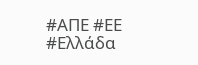#ΑΠΕ #ΕΕ #Ελλάδα